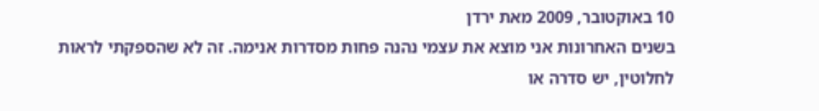10 באוקטובר, 2009 מאת ירדן
בשנים האחרונות אני מוצא את עצמי נהנה פחות מסדרות אנימה. זה לא שהספקתי לראות לחלוטין, יש סדרה או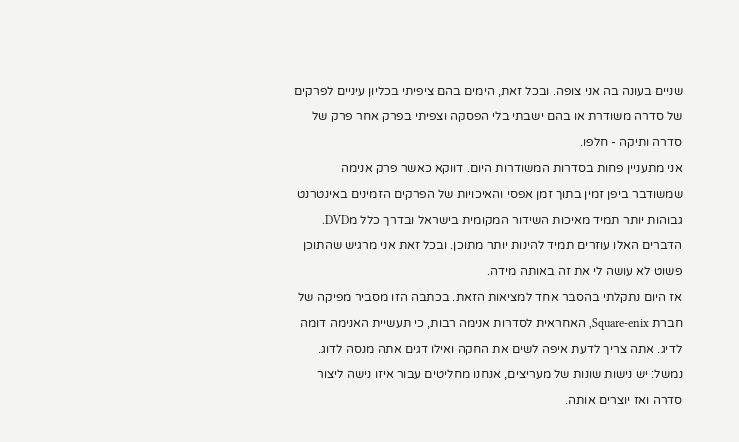שניים בעונה בה אני צופה. ובכל זאת, הימים בהם ציפיתי בכליון עיניים לפרקים של סדרה משודרת או בהם ישבתי בלי הפסקה וצפיתי בפרק אחר פרק של סדרה ותיקה - חלפו.
אני מתעניין פחות בסדרות המשודרות היום. דווקא כאשר פרק אנימה שמשודבר ביפן זמין בתוך זמן אפסי והאיכויות של הפרקים הזמינים באינטרנט גבוהות יותר תמיד מאיכות השידור המקומית בישראל ובדרך כלל מDVD. הדברים האלו עוזרים תמיד להינות יותר מתוכן. ובכל זאת אני מרגיש שהתוכן פשוט לא עושה לי את זה באותה מידה.
אז היום נתקלתי בהסבר אחד למציאות הזאת. בכתבה הזו מסביר מפיקה של חברת Square-enix, האחראית לסדרות אנימה רבות, כי תעשיית האנימה דומה לדיג. אתה צריך לדעת איפה לשים את החקה ואילו דגים אתה מנסה לדוג. נמשל: יש נישות שונות של מעריצים, אנחנו מחליטים עבור איזו נישה ליצור סדרה ואז יוצרים אותה.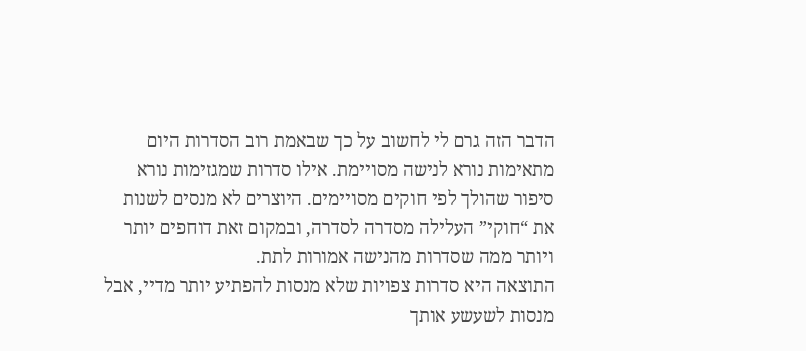הדבר הזה גרם לי לחשוב על כך שבאמת רוב הסדרות היום מתאימות נורא לנישה מסויימת. אילו סדרות שמגזימות נורא סיפור שהולך לפי חוקים מסויימים. היוצרים לא מנסים לשנות את “חוקי” העלילה מסדרה לסדרה, ובמקום זאת דוחפים יותר ויותר ממה שסדרות מהנישה אמורות לתת.
התוצאה היא סדרות צפויות שלא מנסות להפתיע יותר מדיי, אבל מנסות לשעשע אותך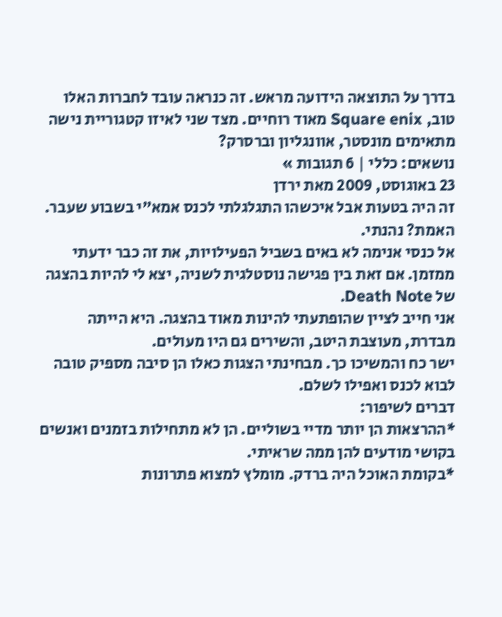בדרך על התוצאה הידועה מראש. זה כנראה עובד לחברות האלו טוב, Square enix מאוד רוחיים. מצד שני לאיזו קטגוריית נישה מתאימים מונסטר, אוונגליון וברסרק?
נושאים: כללי | 6 תגובות »
23 באוגוסט, 2009 מאת ירדן
זה היה בטעות אבל איכשהו התגלגלתי לכנס אמא”י בשבוע שעבר. האמת? נהנתי.
אל כנסי אנימה לא באים בשביל הפעילויות, את זה כבר ידעתי ממזמן. אם זאת בין פגישה נוסטלגית לשניה, יצא לי להיות בהצגה של Death Note.
אני חייב לציין שהופתעתי להינות מאוד בהצגה. היא הייתה מבדרת, מעוצבת היטב, והשירים גם היו מעולים.
ישר כח והמשיכו כך. מבחינתי הצגות כאלו הן סיבה מספיק טובה לבוא לכנס ואפילו לשלם.
דברים לשיפור:
*ההרצאות הן יותר מדיי בשוליים. הן לא מתחילות בזמנים ואנשים בקושי מודעים להן ממה שראיתי.
*בקומת האוכל היה ברדק. מומלץ למצוא פתרונות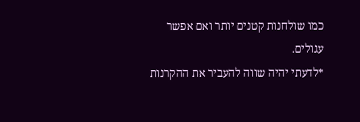כמו שולחנות קטנים יותר ואם אפשר עגולים.
*לדעתי יהיה שווה להעביר את ההקרנות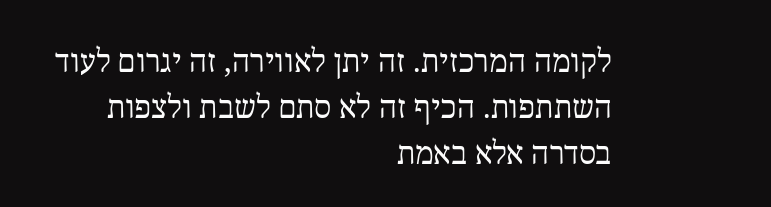לקומה המרכזית. זה יתן לאווירה, זה יגרום לעוד השתתפות. הכיף זה לא סתם לשבת ולצפות בסדרה אלא באמת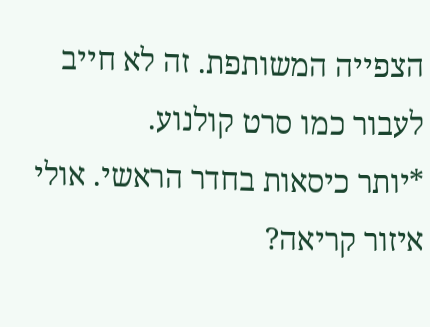הצפייה המשותפת. זה לא חייב לעבור כמו סרט קולנוע.
*יותר כיסאות בחדר הראשי. אולי איזור קריאה?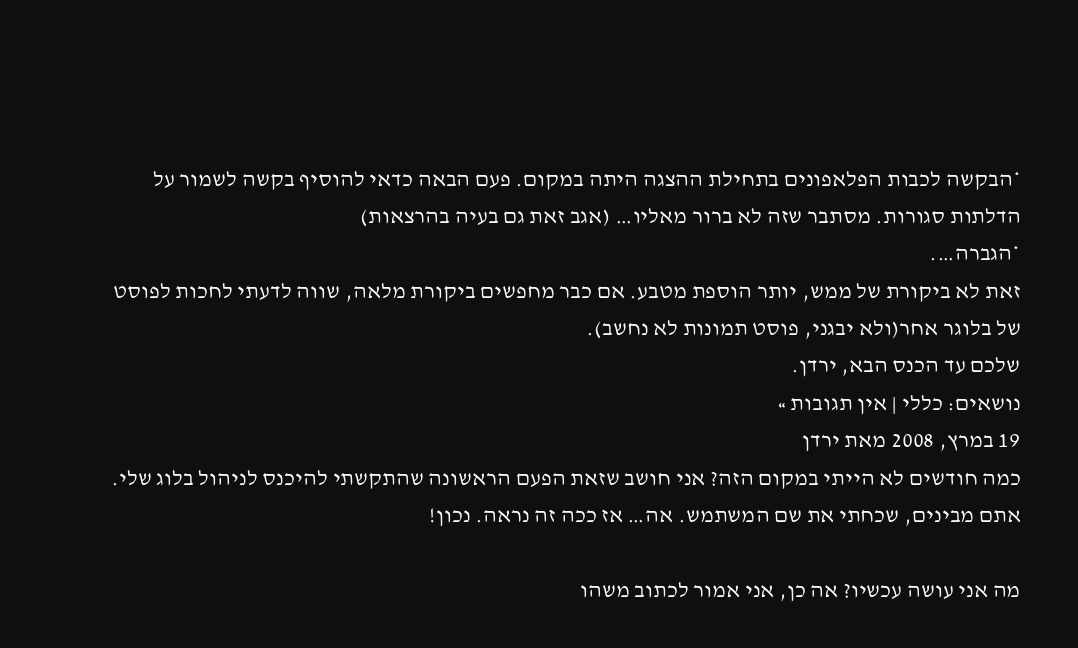*הבקשה לכבות הפלאפונים בתחילת ההצגה היתה במקום. פעם הבאה כדאי להוסיף בקשה לשמור על הדלתות סגורות. מסתבר שזה לא ברור מאליו… (אגב זאת גם בעיה בהרצאות)
*הגברה….
זאת לא ביקורת של ממש, יותר הוספת מטבע. אם כבר מחפשים ביקורת מלאה, שווה לדעתי לחכות לפוסט של בלוגר אחר(ולא יבגני, פוסט תמונות לא נחשב).
שלכם עד הכנס הבא, ירדן.
נושאים: כללי | אין תגובות »
19 במרץ, 2008 מאת ירדן
כמה חודשים לא הייתי במקום הזה? אני חושב שזאת הפעם הראשונה שהתקשתי להיכנס לניהול בלוג שלי. אתם מבינים, שכחתי את שם המשתמש. אה… אז ככה זה נראה. נכון!

מה אני עושה עכשיו? אה כן, אני אמור לכתוב משהו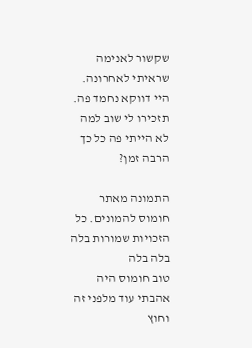שקשור לאנימה שראיתי לאחרונה. היי דווקא נחמד פה. תזכירו לי שוב למה לא הייתי פה כל כך הרבה זמן?

התמונה מאתר חומוס להמונים. כל הזכויות שמורות בלה בלה בלה
טוב חומוס היה אהבתי עוד מלפני זה וחוץ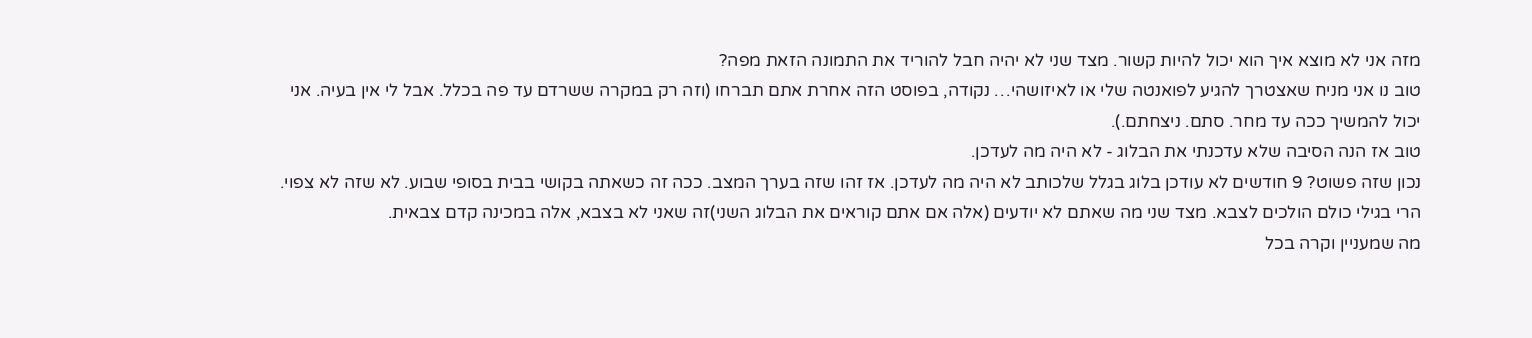מזה אני לא מוצא איך הוא יכול להיות קשור. מצד שני לא יהיה חבל להוריד את התמונה הזאת מפה?
טוב נו אני מניח שאצטרך להגיע לפואנטה שלי או לאיזושהי… נקודה, בפוסט הזה אחרת אתם תברחו (וזה רק במקרה ששרדם עד פה בכלל. אבל לי אין בעיה. אני יכול להמשיך ככה עד מחר. סתם. ניצחתם.).
טוב אז הנה הסיבה שלא עדכנתי את הבלוג - לא היה מה לעדכן.
נכון שזה פשוט? 9 חודשים לא עודכן בלוג בגלל שלכותב לא היה מה לעדכן. אז זהו שזה בערך המצב. ככה זה כשאתה בקושי בבית בסופי שבוע. לא שזה לא צפוי. הרי בגילי כולם הולכים לצבא. מצד שני מה שאתם לא יודעים (אלה אם אתם קוראים את הבלוג השני)זה שאני לא בצבא, אלה במכינה קדם צבאית.
מה שמעניין וקרה בכל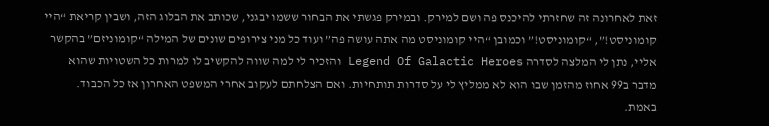זאת לאחרונה זה שחזרתי להיכנס פה ושם למירק. ובמירק פגשתי את הבחור ששמו יבגני, שכותב את הבלוג הזה, ושבין קריאת “היי קומוניסט!”, “קומוניסט!” וכמובן “היי קומוניסט מה אתה עושה פה” ועוד כל מני צירופים שונים של המילה “קומוניזם” בהקשר אליי, נתן לי המלצה לסדרה Legend Of Galactic Heroes והזכיר לי למה שווה להקשיב לו למרות כל השטויות שהוא מדבר ב99 אחוז מהזמן שבו הוא לא ממליץ לי על סדרות תותחיות. ואם הצלחתם לעקוב אחרי המשפט האחרון אז כל הכבוד. באמת.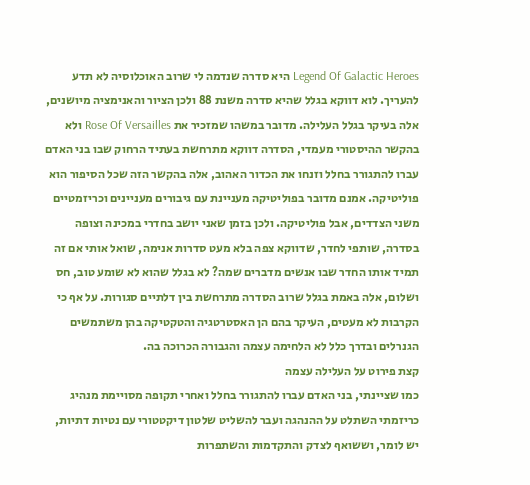Legend Of Galactic Heroes היא סדרה שנדמה לי שרוב האוכלוסיה לא תדע להעריך. לוא דווקא בגלל שהיא סדרה משנת 88 ולכן הציור והאנימציה מיושנים, אלה בעיקר בגלל העלילה. מדובר במשהו שמזכיר את Rose Of Versailles ולא בהקשר ההיסטורי מעמדי, הסדרה דווקא מתרחשת בעתיד הרחוק שבו בני האדם עברו להתגורר בחלל וזנחו את הכדור האהוב, אלה בהקשר הזה שכל הסיפור הוא פוליטיקה. אמנם מדובר בפוליטיקה מעניינת עם גיבורים מעניינים וכריזמטיים משני הצדדים, אבל פוליטיקה. ולכן בזמן שאני יושב בחדרי במכינה וצופה בסדרה, שותפי לחדר, שדווקא צפה בלא מעט סדרות אנימה, שואל אותי אם זה תמיד אותו החדר שבו אנשים מדברים שמה? לא בגלל שהוא לא שומע טוב, חס ושלום, אלה באמת בגלל שרוב הסדרה מתרחשת בין דלתיים סגורות. על אף כי הקרבות לא מעטים, העיקר בהם הן האסטרטגיה והטקטיקה בהן משתמשים הגנרלים ובדרך כלל לא הלחימה עצמה והגבורה הכרוכה בה.
קצת פירוט על העלילה עצמה
כמו שציינתי, בני האדם עברו להתגורר בחלל ואחרי תקופה מסויימת מנהיג כריזמתי השתלט על ההנהגה ועבר להשליט שלטון דיקטטורי עם נטיות דתיות, יש לומר, וששואף לצדק והתקדמות והשתפרות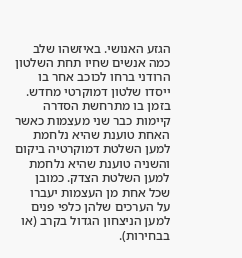הגזע האנושי. באיזשהו שלב כמה אנשים שחיו תחת השלטון הרודני ברחו לכוכב אחר בו ייסדו שלטון דמוקרטי מחדש. בזמן בו מתרחשת הסדרה קיימות כבר שני מעצמות כאשר האחת טוענת שהיא נלחמת למען השלטת דמוקרטיה ביקום והשניה טוענת שהיא נלחמת למען השלטת הצדק. כמובן שכל אחת מן העצמות יעברו על הערכים שלהן כלפי פנים למען הניצחון הגדול בקרב (או בבחירות).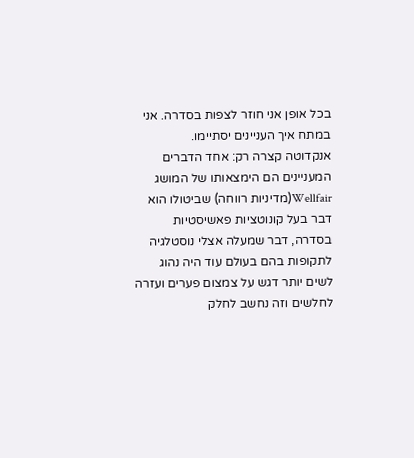בכל אופן אני חוזר לצפות בסדרה. אני במתח איך העניינים יסתיימו.
אנקדוטה קצרה רק: אחד הדברים המעניינים הם הימצאותו של המושג Wellfair(מדיניות רווחה) שביטולו הוא דבר בעל קונוטציות פאשיסטיות בסדרה, דבר שמעלה אצלי נוסטלגיה לתקופות בהם בעולם עוד היה נהוג לשים יותר דגש על צמצום פערים ועזרה לחלשים וזה נחשב לחלק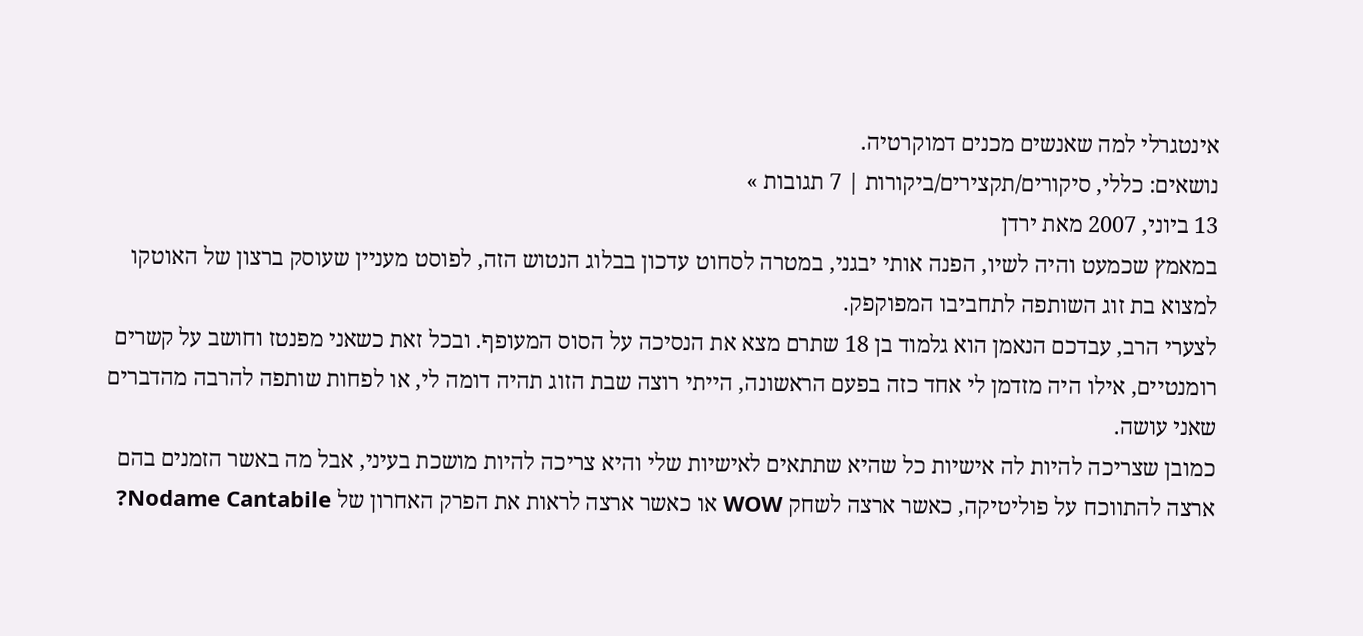אינטגרלי למה שאנשים מכנים דמוקרטיה.
נושאים: כללי, סיקורים/תקצירים/ביקורות | 7 תגובות »
13 ביוני, 2007 מאת ירדן
במאמץ שכמעט והיה לשיו, הפנה אותי יבגני, במטרה לסחוט עדכון בבלוג הנטוש הזה, לפוסט מעניין שעוסק ברצון של האוטקו למצוא בת זוג השותפה לתחביבו המפוקפק.
לצערי הרב, עבדכם הנאמן הוא גלמוד בן 18 שתרם מצא את הנסיכה על הסוס המעופף. ובכל זאת כשאני מפנטז וחושב על קשרים רומנטיים, אילו היה מזדמן לי אחד כזה בפעם הראשונה, הייתי רוצה שבת הזוג תהיה דומה לי, או לפחות שותפה להרבה מהדברים שאני עושה.
כמובן שצריכה להיות לה אישיות כל שהיא שתתאים לאישיות שלי והיא צריכה להיות מושכת בעיני, אבל מה באשר הזמנים בהם ארצה להתווכח על פוליטיקה, כאשר ארצה לשחק WOW או כאשר ארצה לראות את הפרק האחרון של Nodame Cantabile?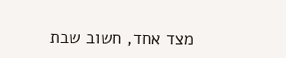מצד אחד, חשוב שבת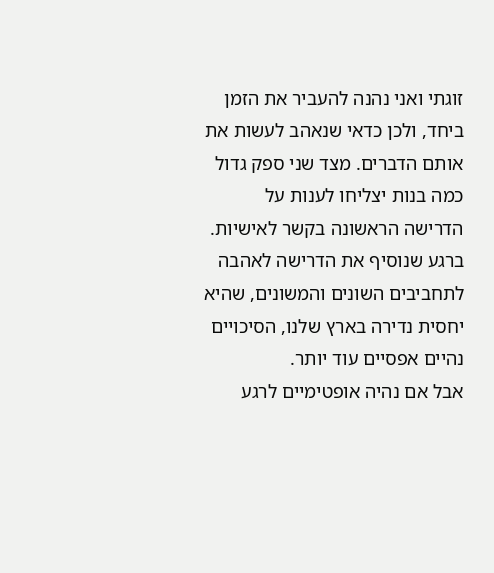זוגתי ואני נהנה להעביר את הזמן ביחד, ולכן כדאי שנאהב לעשות את אותם הדברים. מצד שני ספק גדול כמה בנות יצליחו לענות על הדרישה הראשונה בקשר לאישיות. ברגע שנוסיף את הדרישה לאהבה לתחביבים השונים והמשונים, שהיא יחסית נדירה בארץ שלנו, הסיכויים נהיים אפסיים עוד יותר.
אבל אם נהיה אופטימיים לרגע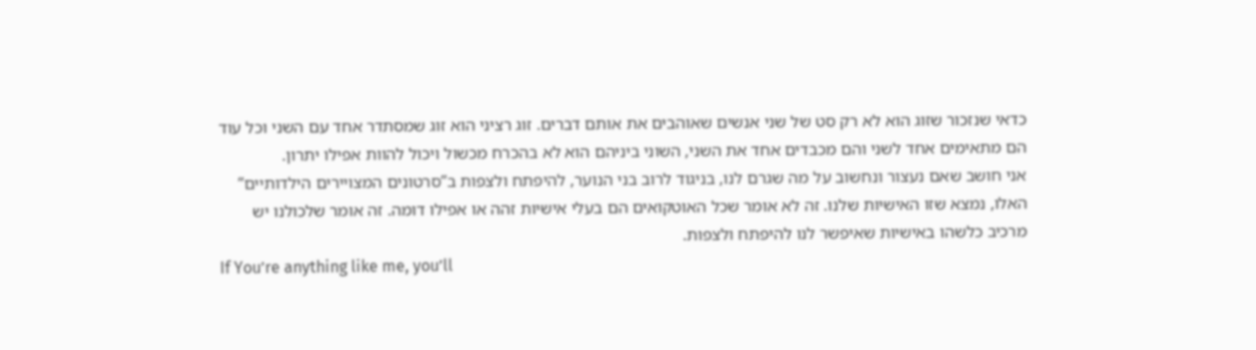כדאי שנזכור שזוג הוא לא רק סט של שני אנשים שאוהבים את אותם דברים. זוג רציני הוא זוג שמסתדר אחד עם השני וכל עוד הם מתאימים אחד לשני והם מכבדים אחד את השני, השוני ביניהם הוא לא בהכרח מכשול ויכול להוות אפילו יתרון.
אני חושב שאם נעצור ונחשוב על מה שגרם לנו, בניגוד לרוב בני הנוער, להיפתח ולצפות ב”סרטונים המצויירים הילדותיים” האלו, נמצא שזו האישיות שלנו. זה לא אומר שכל האוטקואים הם בעלי אישיות זהה או אפילו דומה. זה אומר שלכולנו יש מרכיב כלשהו באישיות שאיפשר לנו להיפתח ולצפות.
If You’re anything like me, you’ll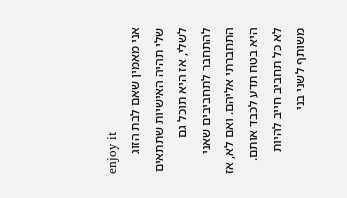enjoy it
אני מאמין שאם לבת הזוג שלי תהיה האישיות שתתאים לשלי, אז היא תוכל גם להתחבר לתחביבים שאני התחברתי אליהם. ואם לא, אז היא בטח תדע לכבד אותם. לא כל תחביב חייב להיות משותף לשני בני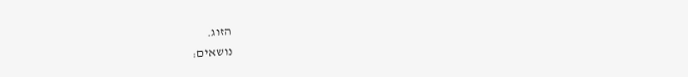הזוג.
נושאים: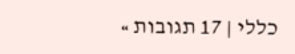כללי | 17 תגובות »